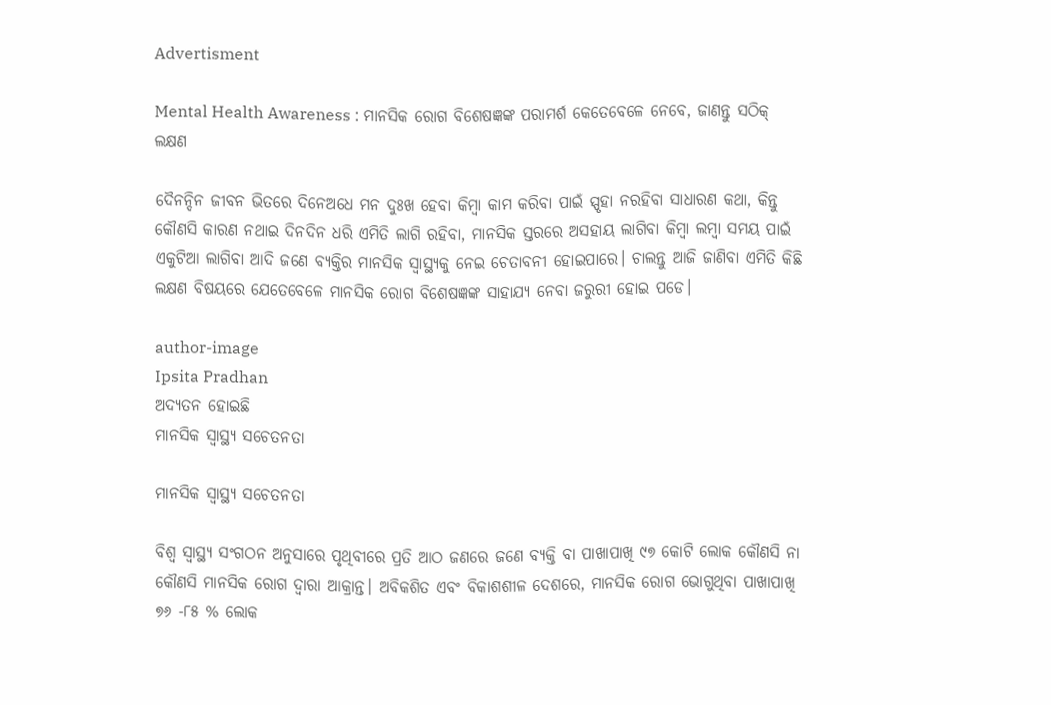Advertisment

Mental Health Awareness : ମାନସିକ ରୋଗ ବିଶେଷଜ୍ଞଙ୍କ ପରାମର୍ଶ କେତେବେଳେ ନେବେ, ଜାଣନ୍ତୁ ସଠିକ୍ ଲକ୍ଷଣ

ଦୈନନ୍ଦିନ ଜୀବନ ଭିତରେ ଦିନେଅଧେ ମନ ଦୁଃଖ ହେବା କିମ୍ବା କାମ କରିବା ପାଇଁ ସ୍ପୃହା ନରହିବା ସାଧାରଣ କଥା, କିନ୍ତୁ କୌଣସି କାରଣ ନଥାଇ ଦିନଦିନ ଧରି ଏମିତି ଲାଗି ରହିବା, ମାନସିକ ସ୍ତରରେ ଅସହାୟ ଲାଗିବା କିମ୍ବା ଲମ୍ବା ସମୟ ପାଇଁ ଏକୁଟିଆ ଲାଗିବା ଆଦି ଜଣେ ବ୍ୟକ୍ତିର ମାନସିକ ସ୍ଵାସ୍ଥ୍ୟକୁ ନେଇ ଚେତାବନୀ ହୋଇପାରେ। ଚାଲନ୍ତୁ ଆଜି ଜାଣିବା ଏମିତି କିଛି ଲକ୍ଷଣ ବିଷୟରେ ଯେତେବେଳେ ମାନସିକ ରୋଗ ବିଶେଷଜ୍ଞଙ୍କ ସାହାଯ୍ୟ ନେବା ଜରୁରୀ ହୋଇ ପଡେ।

author-image
Ipsita Pradhan
ଅଦ୍ୟତନ ହୋଇଛି
ମାନସିକ ସ୍ୱାସ୍ଥ୍ୟ ସଚେତନତା

ମାନସିକ ସ୍ୱାସ୍ଥ୍ୟ ସଚେତନତା

ବିଶ୍ଵ ସ୍ଵାସ୍ଥ୍ୟ ସଂଗଠନ ଅନୁସାରେ ପୃଥିବୀରେ ପ୍ରତି ଆଠ ଜଣରେ ଜଣେ ବ୍ୟକ୍ତି ବା ପାଖାପାଖି ୯୭ କୋଟି ଲୋକ କୌଣସି ନା କୌଣସି ମାନସିକ ରୋଗ ଦ୍ଵାରା ଆକ୍ରାନ୍ତ। ଅବିକଶିତ ଏବଂ ବିକାଶଶୀଳ ଦେଶରେ, ମାନସିକ ରୋଗ ଭୋଗୁଥିବା ପାଖାପାଖି ୭୬ -୮୫ % ଲୋକ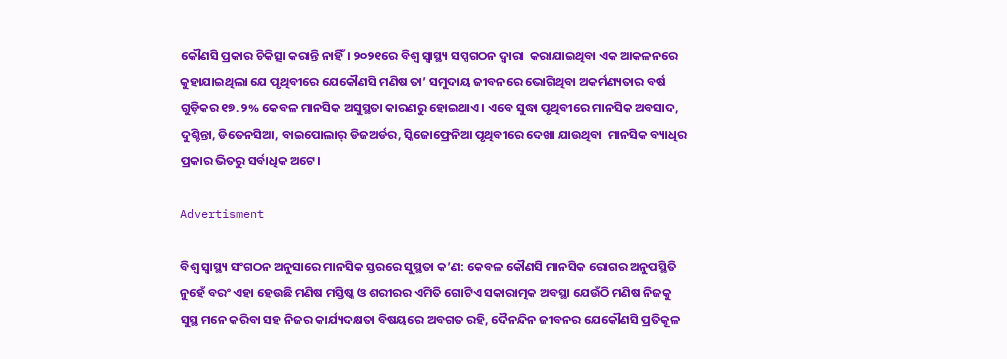କୌଣସି ପ୍ରକାର ଚିକିତ୍ସା କରାନ୍ତି ନାହିଁ। ୨୦୨୧ରେ ବିଶ୍ଵ ସ୍ଵାସ୍ଥ୍ୟ ସପ୍ସଗଠନ ଦ୍ବାରା  କରାଯାଇଥିବା ଏକ ଆକଳନରେ କୁହାଯାଇଥିଲା ଯେ ପୃଥିବୀରେ ଯେକୌଣସି ମଣିଷ ତା’ ସମୁଦାୟ ଜୀବନରେ ଭୋଗିଥିବା ଅକର୍ମଣ୍ୟତାର ବର୍ଷ ଗୁଡ଼ିକର ୧୭.୨% କେବଳ ମାନସିକ ଅସୁସ୍ଥତା କାରଣରୁ ହୋଇଥାଏ। ଏବେ ସୁଦ୍ଧା ପୃଥିବୀରେ ମାନସିକ ଅବସାଦ, ଦୁଶ୍ଚିନ୍ତା, ଡିତେନସିଆ, ବାଇପୋଲାର୍ ଡିଜଅର୍ଡର, ସ୍କିଜୋଫ୍ରେନିଆ ପୃଥିବୀରେ ଦେଖା ଯାଉଥିବା  ମାନସିକ ବ୍ୟାଧିର ପ୍ରକାର ଭିତରୁ ସର୍ବାଧିକ ଅଟେ।

Advertisment

ବିଶ୍ଵ ସ୍ଵାସ୍ଥ୍ୟ ସଂଗଠନ ଅନୁସାରେ ମାନସିକ ସ୍ତରରେ ସୁସ୍ଥତା କ’ଣ: କେବଳ କୌଣସି ମାନସିକ ରୋଗର ଅନୁପସ୍ଥିତି ନୁହେଁ ବରଂ ଏହା ହେଉଛି ମଣିଷ ମସ୍ତିଷ୍କ ଓ ଶରୀରର ଏମିତି ଗୋଟିଏ ସକାରାତ୍ମକ ଅବସ୍ଥା ଯେଉଁଠି ମଣିଷ ନିଜକୁ ସୁସ୍ଥ ମନେ କରିବା ସହ ନିଜର କାର୍ଯ୍ୟଦକ୍ଷତା ବିଷୟରେ ଅବଗତ ରହି, ଦୈନନ୍ଦିନ ଜୀବନର ଯେକୌଣସି ପ୍ରତିକୂଳ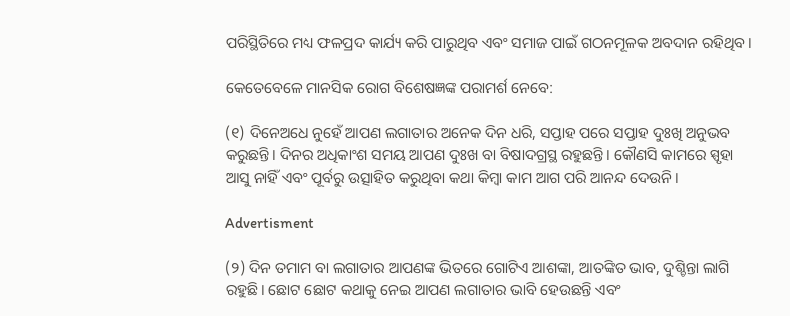ପରିସ୍ଥିତିରେ ମଧ୍ୟ ଫଳପ୍ରଦ କାର୍ଯ୍ୟ କରି ପାରୁଥିବ ଏବଂ ସମାଜ ପାଇଁ ଗଠନମୂଳକ ଅବଦାନ ରହିଥିବ।

କେତେବେଳେ ମାନସିକ ରୋଗ ବିଶେଷଜ୍ଞଙ୍କ ପରାମର୍ଶ ନେବେ:

(୧) ଦିନେଅଧେ ନୁହେଁ ଆପଣ ଲଗାତାର ଅନେକ ଦିନ ଧରି, ସପ୍ତାହ ପରେ ସପ୍ତାହ ଦୁଃଖି ଅନୁଭବ କରୁଛନ୍ତି। ଦିନର ଅଧିକାଂଶ ସମୟ ଆପଣ ଦୁଃଖ ବା ବିଷାଦଗ୍ରସ୍ଥ ରହୁଛନ୍ତି। କୌଣସି କାମରେ ସ୍ପୃହା ଆସୁ ନାହିଁ ଏବଂ ପୂର୍ବରୁ ଉତ୍ସାହିତ କରୁଥିବା କଥା କିମ୍ବା କାମ ଆଗ ପରି ଆନନ୍ଦ ଦେଉନି।

Advertisment

(୨) ଦିନ ତମାମ ବା ଲଗାତାର ଆପଣଙ୍କ ଭିତରେ ଗୋଟିଏ ଆଶଙ୍କା, ଆତଙ୍କିତ ଭାବ, ଦୁଶ୍ଚିନ୍ତା ଲାଗି ରହୁଛି। ଛୋଟ ଛୋଟ କଥାକୁ ନେଇ ଆପଣ ଲଗାତାର ଭାବି ହେଉଛନ୍ତି ଏବଂ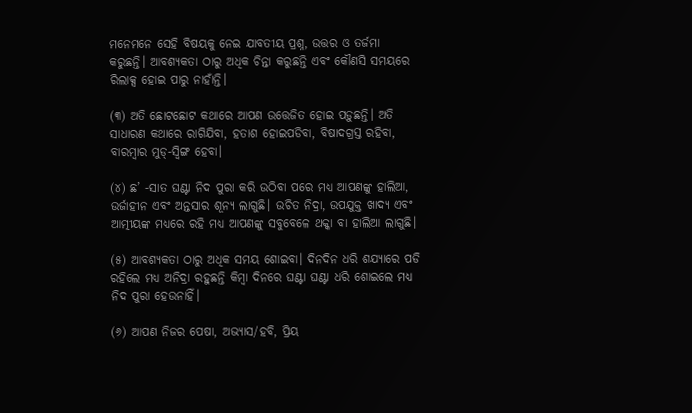ମନେମନେ ସେହି ବିଷୟକୁ ନେଇ ଯାବତୀୟ ପ୍ରଶ୍ନ, ଉତ୍ତର ଓ ତର୍ଜମା କରୁଛନ୍ତି। ଆବଶ୍ୟକତା ଠାରୁ ଅଧିକ ଚିନ୍ତା କରୁଛନ୍ତି ଏବଂ କୌଣସି ସମୟରେ ରିଲାକ୍ସ ହୋଇ ପାରୁ ନାହାଁନ୍ତି।

(୩) ଅତି ଛୋଟଛୋଟ କଥାରେ ଆପଣ ଉତ୍ତେଜିତ ହୋଇ ପଡ଼ୁଛନ୍ତି। ଅତି ସାଧାରଣ କଥାରେ ରାଗିଯିବା, ହତାଶ ହୋଇପଡିବା, ବିଷାଦଗ୍ରସ୍ତ ରହିବା, ବାରମ୍ବାର ମୁଡ୍-ସ୍ବିଙ୍ଗ ହେବା।

(୪) ଛ’ -ସାତ ଘଣ୍ଟା ନିଦ ପୁରା କରି ଉଠିବା ପରେ ମଧ୍ୟ ଆପଣଙ୍କୁ ହାଲିଆ, ଉର୍ଜାହୀନ ଏବଂ ଅନ୍ତସାର ଶୂନ୍ୟ ଲାଗୁଛି। ଉଚିତ ନିଦ୍ରା, ଉପଯୁକ୍ତ ଖାଦ୍ୟ ଏବଂ ଆତ୍ମୀୟଙ୍କ ମଧ୍ୟରେ ରହି ମଧ୍ୟ ଆପଣଙ୍କୁ ସବୁବେଳେ ଥକ୍କା ବା ହାଲିଆ ଲାଗୁଛି।

(୫) ଆବଶ୍ୟକତା ଠାରୁ ଅଧିକ ସମୟ ଶୋଇବା। ଦିନଦିନ ଧରି ଶଯ୍ୟାରେ ପଡି ରହିଲେ ମଧ୍ୟ ଅନିଦ୍ରା ରହୁଛନ୍ତି କିମ୍ବା ଦିନରେ ଘଣ୍ଟା ଘଣ୍ଟା ଧରି ଶୋଇଲେ ମଧ୍ୟ ନିଦ ପୁରା ହେଉନାହିଁ।

(୬) ଆପଣ ନିଜର ପେଷା, ଅଭ୍ୟାସ/ହବି, ପ୍ରିୟ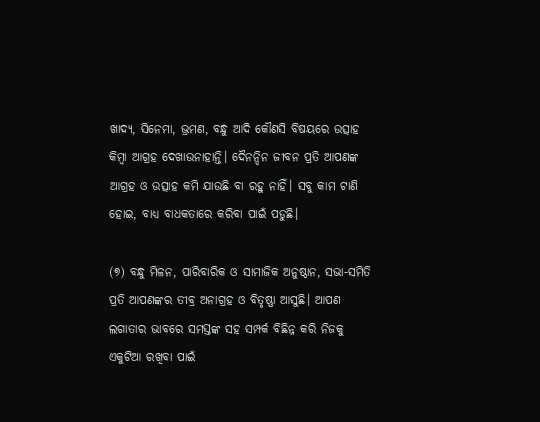ଖାଦ୍ୟ, ସିନେମା, ଭ୍ରମଣ, ବନ୍ଧୁ ଆଦି କୌଣସି ବିଷୟରେ ଉତ୍ସାହ କିମ୍ବା ଆଗ୍ରହ ଦେଖାଉନାହାନ୍ତି। ଦୈନନ୍ଦିନ ଜୀବନ ପ୍ରତି ଆପଣଙ୍କ ଆଗ୍ରହ ଓ ଉତ୍ସାହ କମି ଯାଉଛି ବା ରହୁ ନାହିଁ। ସବୁ କାମ ଟାଣି ହୋଇ, ବାଧ୍ୟ ବାଧକତାରେ କରିବା ପାଇଁ ପଡୁଛି।

(୭) ବନ୍ଧୁ ମିଳନ, ପାରିବାରିକ ଓ ସାମାଜିକ ଅନୁଷ୍ଠାନ, ସଭା-ସମିତି ପ୍ରତି ଆପଣଙ୍କର ତୀବ୍ର ଅନାଗ୍ରହ ଓ ବିତୃଷ୍ଣା ଆସୁଛି। ଆପଣ ଲଗାତାର ଭାବରେ ସମସ୍ତଙ୍କ ସହ ସମ୍ପର୍କ ବିଛିନ୍ନ କରି ନିଜକୁ ଏକୁଟିଆ ରଖିବା ପାଇଁ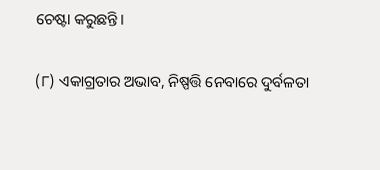ଚେଷ୍ଟା କରୁଛନ୍ତି।

(୮) ଏକାଗ୍ରତାର ଅଭାବ, ନିଷ୍ପତ୍ତି ନେବାରେ ଦୁର୍ବଳତା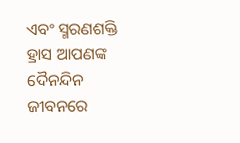ଏବଂ ସ୍ମରଣଶକ୍ତି ହ୍ରାସ ଆପଣଙ୍କ ଦୈନନ୍ଦିନ ଜୀବନରେ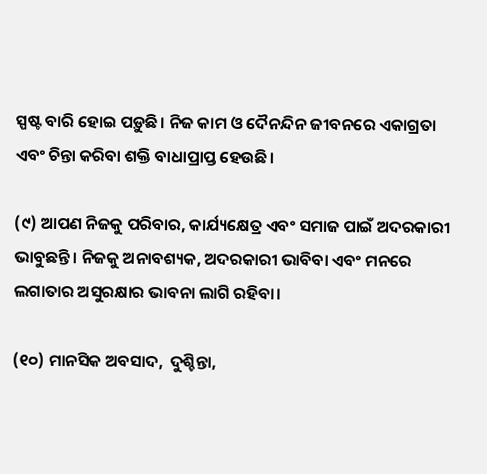ସ୍ପଷ୍ଟ ବାରି ହୋଇ ପଡ଼ୁଛି। ନିଜ କାମ ଓ ଦୈନନ୍ଦିନ ଜୀବନରେ ଏକାଗ୍ରତା ଏବଂ ଚିନ୍ତା କରିବା ଶକ୍ତି ବାଧାପ୍ରାପ୍ତ ହେଉଛି।

(୯) ଆପଣ ନିଜକୁ ପରିବାର, କାର୍ଯ୍ୟକ୍ଷେତ୍ର ଏବଂ ସମାଜ ପାଇଁ ଅଦରକାରୀ ଭାବୁଛନ୍ତି। ନିଜକୁ ଅନାବଶ୍ୟକ, ଅଦରକାରୀ ଭାବିବା ଏବଂ ମନରେ ଲଗାତାର ଅସୁରକ୍ଷାର ଭାବନା ଲାଗି ରହିବା।

(୧୦) ମାନସିକ ଅବସାଦ,  ଦୁଶ୍ଚିନ୍ତା,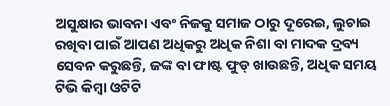ଅସୁକ୍ଷାର ଭାବନା ଏବଂ ନିଜକୁ ସମାଜ ଠାରୁ ଦୂରେଇ, ଲୁଚାଇ ରଖିବା ପାଇଁ ଆପଣ ଅଧିକରୁ ଅଧିକ ନିଶା ବା ମାଦକ ଦ୍ରବ୍ୟ ସେବନ କରୁଛନ୍ତି, ଜଙ୍କ ବା ଫାଷ୍ଟ ଫୁଡ୍ ଖାଉଛନ୍ତି, ଅଧିକ ସମୟ ଟିଭି କିମ୍ବା ଓଟିଟି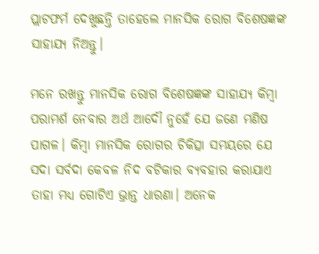ପ୍ଲାଟଫର୍ମ ଦେଖୁଛନ୍ତି ତାହେଲେ ମାନସିକ ରୋଗ ବିଶେଷଜ୍ଞଙ୍କ ସାହାଯ୍ୟ ନିଅନ୍ତୁ।

ମନେ ରଖନ୍ତୁ ମାନସିକ ରୋଗ ବିଶେଷଜ୍ଞଙ୍କ ସାହାଯ୍ୟ କିମ୍ବା  ପରାମର୍ଶ ନେବାର ଅର୍ଥ ଆଦୌ ନୁହେଁ ଯେ ଜଣେ ମଣିଷ ପାଗଳ। କିମ୍ବା ମାନସିକ ରୋଗର ଚିକିତ୍ସା ସମୟରେ ଯେ ସଦା ସର୍ବଦା କେବଳ ନିଦ ବଟିକାର ବ୍ୟବହାର କରାଯାଏ ତାହା ମଧ୍ୟ ଗୋଟିଏ ଭ୍ରାନ୍ତ ଧାରଣା। ଅନେକ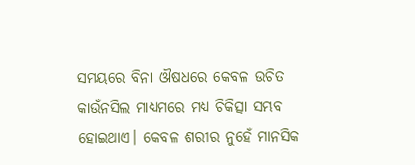ସମୟରେ ବିନା ଔଷଧରେ କେବଳ ଉଚିତ କାଉଁନସିଲ ମାଧ୍ୟମରେ ମଧ୍ୟ ଚିକିତ୍ସା ସମ୍ଭବ ହୋଇଥାଏ। କେବଳ ଶରୀର ନୁହେଁ ମାନସିକ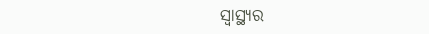ସ୍ବାସ୍ଥ୍ୟର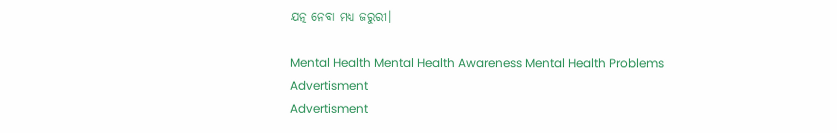ଯତ୍ନ ନେବା ମଧ୍ୟ ଜରୁରୀ।

Mental Health Mental Health Awareness Mental Health Problems
Advertisment
Advertisment